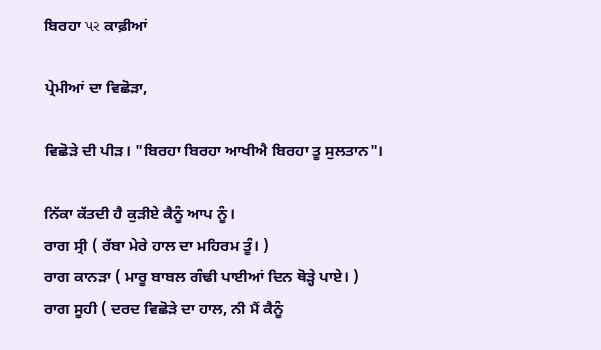ਬਿਰਹਾ પર ਕਾਫ਼ੀਆਂ

ਪ੍ਰੇਮੀਆਂ ਦਾ ਵਿਛੋੜਾ,

ਵਿਛੋੜੇ ਦੀ ਪੀੜ। "ਬਿਰਹਾ ਬਿਰਹਾ ਆਖੀਐ ਬਿਰਹਾ ਤੂ ਸੁਲਤਾਨ"।

ਨਿੱਕਾ ਕੱਤਦੀ ਹੈ ਕੁੜੀਏ ਕੈਨੂੰ ਆਪ ਨੂੰ।
ਰਾਗ ਸ੍ਰੀ ( ਰੱਬਾ ਮੇਰੇ ਹਾਲ ਦਾ ਮਹਿਰਮ ਤੂੰ। )
ਰਾਗ ਕਾਨੜਾ ( ਮਾਰੂ ਬਾਬਲ ਗੰਢੀ ਪਾਈਆਂ ਦਿਨ ਥੋੜ੍ਹੇ ਪਾਏ। )
ਰਾਗ ਸੂਹੀ ( ਦਰਦ ਵਿਛੋੜੇ ਦਾ ਹਾਲ, ਨੀ ਮੈਂ ਕੈਨੂੰ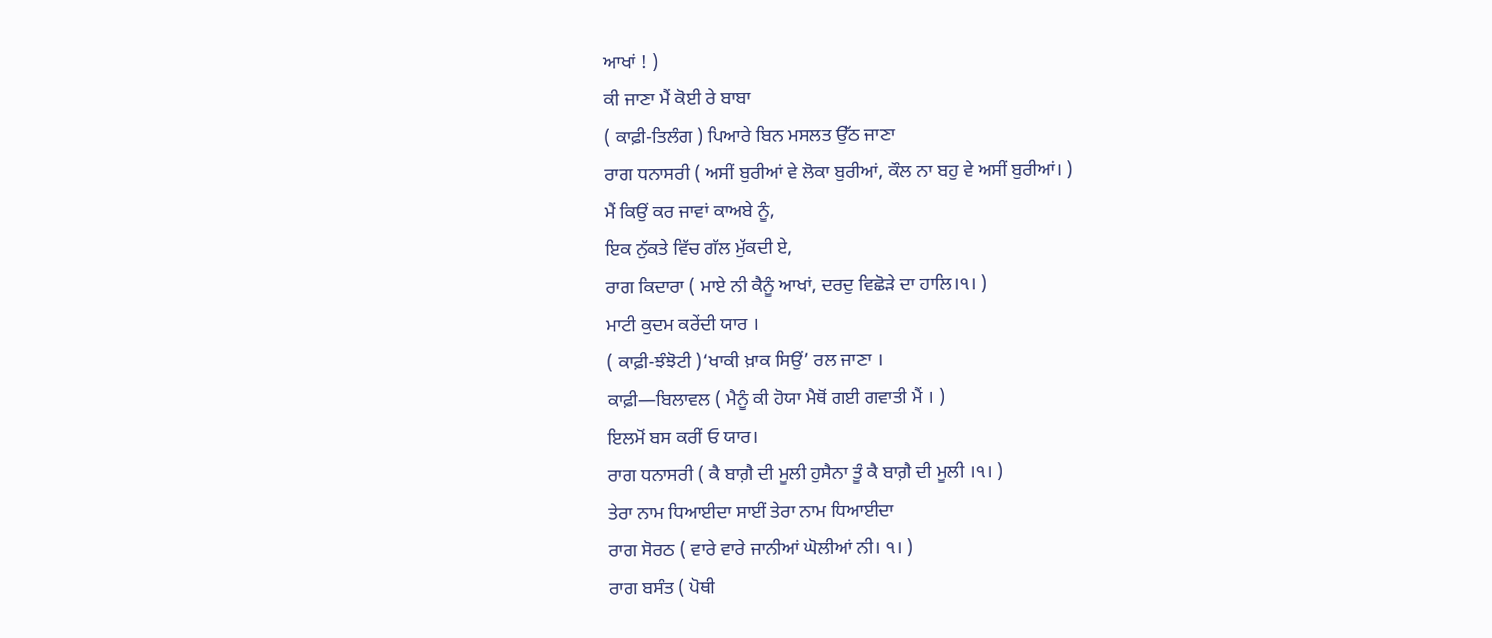ਆਖਾਂ ! )
ਕੀ ਜਾਣਾ ਮੈਂ ਕੋਈ ਰੇ ਬਾਬਾ
( ਕਾਫ਼ੀ-ਤਿਲੰਗ ) ਪਿਆਰੇ ਬਿਨ ਮਸਲਤ ਉੱਠ ਜਾਣਾ
ਰਾਗ ਧਨਾਸਰੀ ( ਅਸੀਂ ਬੁਰੀਆਂ ਵੇ ਲੋਕਾ ਬੁਰੀਆਂ, ਕੌਲ ਨਾ ਬਹੁ ਵੇ ਅਸੀਂ ਬੁਰੀਆਂ। )
ਮੈਂ ਕਿਉਂ ਕਰ ਜਾਵਾਂ ਕਾਅਬੇ ਨੂੰ,
ਇਕ ਨੁੱਕਤੇ ਵਿੱਚ ਗੱਲ ਮੁੱਕਦੀ ਏ,
ਰਾਗ ਕਿਦਾਰਾ ( ਮਾਏ ਨੀ ਕੈਨੂੰ ਆਖਾਂ, ਦਰਦੁ ਵਿਛੋੜੇ ਦਾ ਹਾਲਿ।੧। )
ਮਾਟੀ ਕੁਦਮ ਕਰੇਂਦੀ ਯਾਰ ।
( ਕਾਫ਼ੀ-ਝੰਝੋਟੀ )‘ਖਾਕੀ ਖ਼ਾਕ ਸਿਉਂ’ ਰਲ ਜਾਣਾ ।
ਕਾਫ਼ੀ—ਬਿਲਾਵਲ ( ਮੈਨੂੰ ਕੀ ਹੋਯਾ ਮੈਥੋਂ ਗਈ ਗਵਾਤੀ ਮੈਂ । )
ਇਲਮੋਂ ਬਸ ਕਰੀਂ ਓ ਯਾਰ।
ਰਾਗ ਧਨਾਸਰੀ ( ਕੈ ਬਾਗ਼ੈ ਦੀ ਮੂਲੀ ਹੁਸੈਨਾ ਤੂੰ ਕੈ ਬਾਗ਼ੈ ਦੀ ਮੂਲੀ ।੧। )
ਤੇਰਾ ਨਾਮ ਧਿਆਈਦਾ ਸਾਈਂ ਤੇਰਾ ਨਾਮ ਧਿਆਈਦਾ
ਰਾਗ ਸੋਰਠ ( ਵਾਰੇ ਵਾਰੇ ਜਾਨੀਆਂ ਘੋਲੀਆਂ ਨੀ। ੧। )
ਰਾਗ ਬਸੰਤ ( ਪੋਥੀ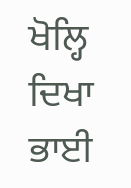ਖੋਲ੍ਹਿ ਦਿਖਾ ਭਾਈ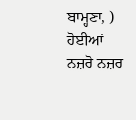ਬਾਮ੍ਹਣਾ, )
ਹੋਈਆਂ ਨਜ਼ਰੋ ਨਜ਼ਰ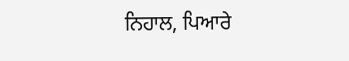ਨਿਹਾਲ, ਪਿਆਰੇ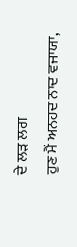ਦੇ ਲੜ ਲਗ
ਹੁਣ ਮੈਂ ਅਨਹਦ ਨਾਦ ਵਜਾਯਾ,